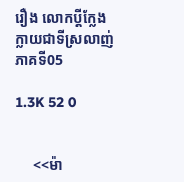រឿង លោកប្ដីក្លែងក្លាយជាទីស្រលាញ់ ភាគទី05

1.3K 52 0


     <<ម៉ា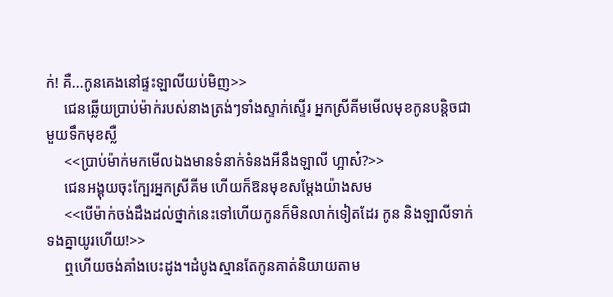ក់! គឺ...កូនគេងនៅផ្ទះឡាលីយប់មិញ>>
     ជេនឆ្លើយប្រាប់ម៉ាក់របស់នាងត្រង់ៗទាំងស្ទាក់ស្ទើរ អ្នកស្រីគីមមើលមុខកូនបន្តិចជាមួយទឹកមុខស្លឺ
     <<ប្រាប់ម៉ាក់មកមើលឯងមានទំនាក់ទំនងអីនឹងឡាលី ហ្អាស៎?>>
     ជេនអង្គុយចុះក្បែរអ្នកស្រីគីម ហើយក៏ឱនមុខសម្ដែងយ៉ាងសម
     <<បើម៉ាក់ចង់ដឹងដល់ថ្នាក់នេះទៅហើយកូនក៏មិនលាក់ទៀតដែរ កូន និងឡាលីទាក់ទងគ្នាយូរហើយ!>>
     ឮហើយចង់គាំងបេះដូង។ដំបូងស្មានតែកូនគាត់និយាយតាម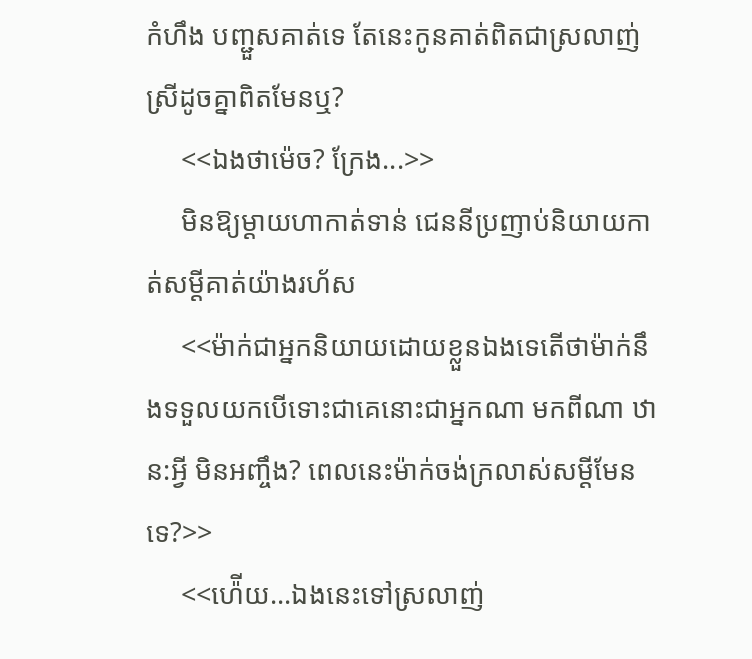កំហឹង បញ្ជួសគាត់ទេ តែនេះកូនគាត់ពិតជាស្រលាញ់ស្រីដូចគ្នាពិតមែនឬ?
     <<ឯងថាម៉េច? ក្រែង...>>
     មិនឱ្យម្ដាយហាកាត់ទាន់ ជេននីប្រញាប់និយាយកាត់សម្ដីគាត់យ៉ាងរហ័ស
     <<ម៉ាក់ជាអ្នកនិយាយដោយខ្លួនឯងទេតើថាម៉ាក់នឹងទទួលយកបើទោះជាគេនោះជាអ្នកណា មកពីណា ឋាន:អ្វី មិនអញ្ចឹង? ពេលនេះម៉ាក់ចង់ក្រលាស់សម្ដីមែនទេ?>>
     <<ហ៉ើយ...ឯងនេះទៅស្រលាញ់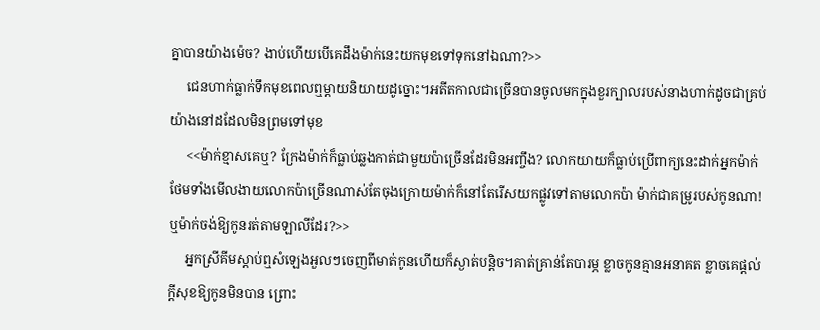គ្នាបានយ៉ាងម៉េច? ងាប់ហើយបើគេដឹងម៉ាក់នេះយកមុខទៅទុកនៅឯណា?>>
     ជេនហាក់ធ្លាក់ទឹកមុខពេលឮម្ដាយនិយាយដូច្នោះ។អតីតកាលជាច្រើនបានចូលមកក្នុងខួរក្បាលរបស់នាងហាក់ដូចជាគ្រប់យ៉ាងនៅដដែលមិនព្រមទៅមុខ
     <<ម៉ាក់ខ្មាសគេឬ? ក្រែងម៉ាក់ក៏ធ្លាប់ឆ្លងកាត់ជាមួយប៉ាច្រើនដែរមិនអញ្ចឹង? លោកយាយក៏ធ្លាប់ប្រើពាក្យនេះដាក់អ្នកម៉ាក់ ថែមទាំងមើលងាយលោកប៉ាច្រើនណាស់តែចុងក្រោយម៉ាក់ក៏នៅតែរើសយកផ្លូវទៅតាមលោកប៉ា ម៉ាក់ជាគម្រូរបស់កូនណា! ឬម៉ាក់ចង់ឱ្យកូនរត់តាមឡាលីដែរ?>>
     អ្នកស្រីគីមស្ដាប់ឮសំឡេងអួលៗចេញពីមាត់កូនហើយក៏ស្ងាត់បន្តិច។គាត់គ្រាន់តែបារម្ភ ខ្លាចកូនគ្មានអនាគត ខ្លាចគេផ្ដល់ក្ដីសុខឱ្យកូនមិនបាន ព្រោះ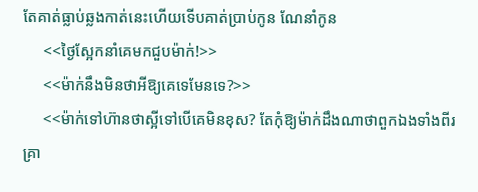តែគាត់ធ្លាប់ឆ្លងកាត់នេះហើយទើបគាត់ប្រាប់កូន ណែនាំកូន
     <<ថ្ងៃស្អែកនាំគេមកជួបម៉ាក់!>>
     <<ម៉ាក់នឹងមិនថាអីឱ្យគេទេមែនទេ?>>
     <<ម៉ាក់ទៅហ៊ានថាស្អីទៅបើគេមិនខុស? តែកុំឱ្យម៉ាក់ដឹងណាថាពួកឯងទាំងពីរគ្រា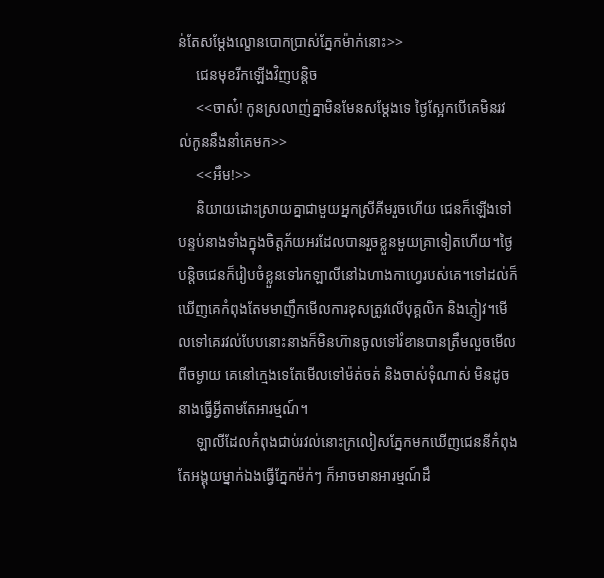ន់តែសម្ដែងល្ខោនបោកប្រាស់ភ្នែកម៉ាក់នោះ>>
     ជេនមុខរីកឡើងវិញបន្តិច
     <<ចាស៎! កូនស្រលាញ់គ្នាមិនមែនសម្ដែងទេ ថ្ងៃស្អែកបើគេមិនរវល់កូននឹងនាំគេមក>>
     <<អឹម!>>
     និយាយដោះស្រាយគ្នាជាមួយអ្នកស្រីគីមរួចហើយ ជេនក៏ឡើងទៅបន្ទប់នាងទាំងក្នុងចិត្តភ័យអរដែលបានរួចខ្លួនមួយគ្រាទៀតហើយ។ថ្ងៃបន្តិចជេនក៏រៀបចំខ្លួនទៅរកឡាលីនៅឯហាងកាហ្វេរបស់គេ។ទៅដល់ក៏ឃើញគេកំពុងតែមមាញឹកមើលការខុសត្រូវលើបុគ្គលិក និងភ្ញៀវ។មើលទៅគេរវល់បែបនោះនាងក៏មិនហ៊ានចូលទៅរំខានបានត្រឹមលួចមើលពីចម្ងាយ គេនៅក្មេងទេតែមើលទៅម៉ត់ចត់ និងចាស់ទុំណាស់ មិនដូចនាងធ្វើអ្វីតាមតែអារម្មណ៍។
     ឡាលីដែលកំពុងជាប់រវល់នោះក្រលៀសភ្នែកមកឃើញជេននីកំពុងតែអង្គុយម្នាក់ឯងធ្វើភ្នែកម៉ក់ៗ ក៏អាចមានអារម្មណ៍ដឹ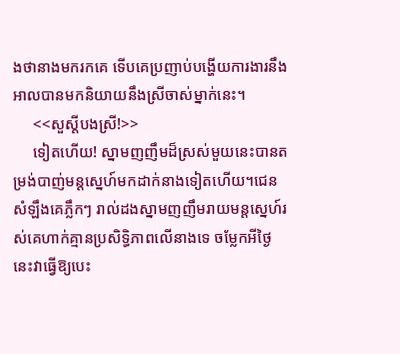ងថានាងមករកគេ ទើបគេប្រញាប់បង្ហើយការងារនឹងអាលបានមកនិយាយនឹងស្រីចាស់ម្នាក់នេះ។
     <<សួស្ដីបងស្រី!>>
     ទៀតហើយ! ស្នាមញញឹមដ៏ស្រស់មួយនេះបានតម្រង់បាញ់មន្តស្នេហ៍មកដាក់នាងទៀតហើយ។ជេនសំឡឹងគេភ្លឹកៗ រាល់ដងស្នាមញញឹមរាយមន្តស្នេហ៍រស់គេហាក់គ្មានប្រសិទ្ធិភាពលើនាងទេ ចម្លែកអីថ្ងៃនេះវាធ្វើឱ្យបេះ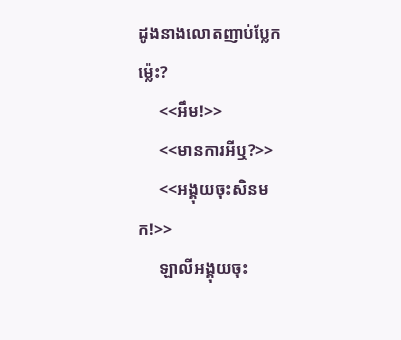ដូងនាងលោតញាប់ប្លែកម្ល៉េះ?
     <<អឹម!>>
     <<មានការអីឬ?>>
     <<អង្គុយចុះសិនមក!>>
     ឡាលីអង្គុយចុះ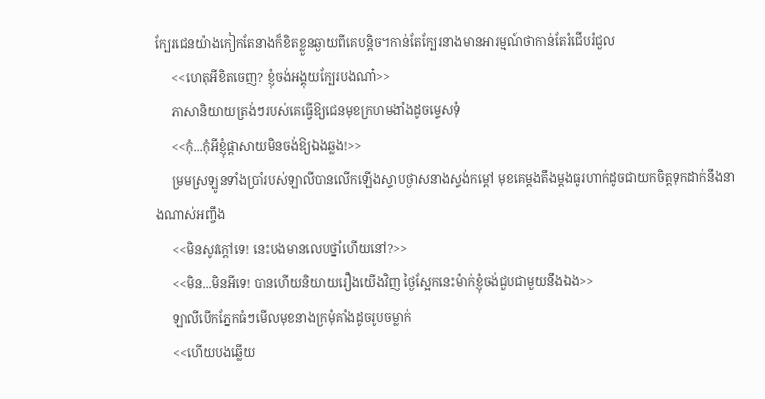ក្បែរជេនយ៉ាងកៀកតែនាងក៏ខិតខ្លួនឆ្ងាយពីគេបន្តិច។កាន់តែក្បែរនាងមានអារម្មណ៍ថាកាន់តែរំជើបរំជួល
     <<ហេតុអីខិតចេញ? ខ្ញុំចង់អង្គុយក្បែរបងណា៎>>
     ភាសានិយាយត្រង់ៗរបស់គេធ្វើឱ្យជេនមុខក្រហមងាំងដូចម្ទេសទុំ
     <<កុំ...កុំអីខ្ញុំផ្ដាសាយមិនចង់ឱ្យឯងឆ្លង!>>
     ម្រមស្រឡូនទាំងប្រាំរបស់ឡាលីបានលើកឡើងស្ទាបថ្ងាសនាងស្ទង់កម្ដៅ មុខគេម្ដងតឹងម្ដងធូរហាក់ដូចជាយកចិត្តទុកដាក់នឹងនាងណាស់អញ្ចឹង
     <<មិនសូវក្ដៅទេ! នេះបងមានលេបថ្នាំហើយនៅ?>>
     <<មិន...មិនអីទេ! បានហើយនិយាយរឿងយើងវិញ ថ្ងៃស្អែកនេះម៉ាក់ខ្ញុំចង់ជួបជាមួយនឹងឯង>>
     ឡាលីបើកភ្នែកធំៗមើលមុខនាងក្រមុំគាំងដូចរូបចម្លាក់
     <<ហើយបងឆ្លើយ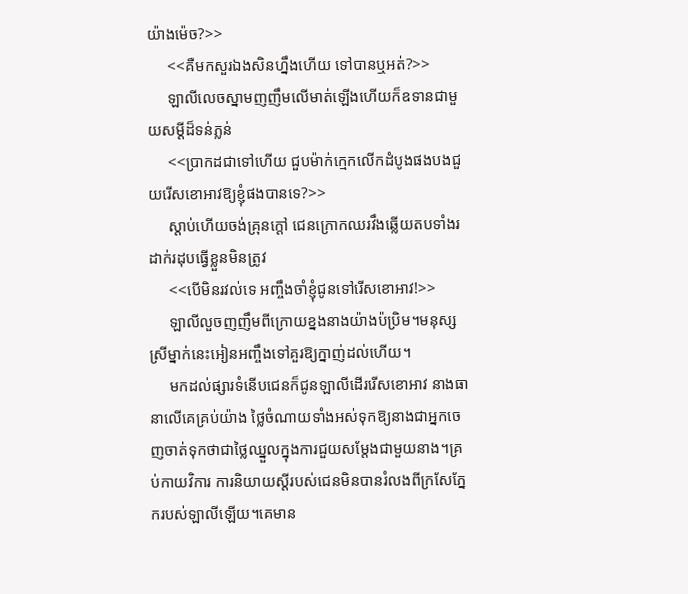យ៉ាងម៉េច?>>
     <<គឺមកសួរឯងសិនហ្នឹងហើយ ទៅបានឬអត់?>>
     ឡាលីលេចស្នាមញញឹមលើមាត់ឡើងហើយក៏ឧទានជាមួយសម្ដីដ៏ទន់ភ្លន់
     <<ប្រាកដជាទៅហើយ ជួបម៉ាក់ក្មេកលើកដំបូងផងបងជួយរើសខោអាវឱ្យខ្ញុំផងបានទេ?>>
     ស្ដាប់ហើយចង់គ្រុនក្ដៅ ជេនក្រោកឈរវឹងឆ្លើយតបទាំងរដាក់រដុបធ្វើខ្លួនមិនត្រូវ
     <<បើមិនរវល់ទេ អញ្ចឹងចាំខ្ញុំជូនទៅរើសខោអាវ!>>
     ឡាលីលួចញញឹមពីក្រោយខ្នងនាងយ៉ាងប៉ប្រិម។មនុស្សស្រីម្នាក់នេះអៀនអញ្ចឹងទៅគួរឱ្យក្នាញ់ដល់ហើយ។
     មកដល់ផ្សារទំនើបជេនក៏ជូនឡាលីដើររើសខោអាវ នាងធានាលើគេគ្រប់យ៉ាង ថ្លៃចំណាយទាំងអស់ទុកឱ្យនាងជាអ្នកចេញចាត់ទុកថាជាថ្លៃឈ្នួលក្នុងការជួយសម្ដែងជាមួយនាង។គ្រប់កាយវិការ ការនិយាយស្ដីរបស់ជេនមិនបានរំលងពីក្រសែភ្នែករបស់ឡាលីឡើយ។គេមាន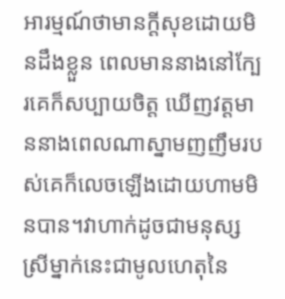អារម្មណ៍ថាមានក្ដីសុខដោយមិនដឹងខ្លួន ពេលមាននាងនៅក្បែរគេក៏សប្បាយចិត្ត ឃើញវត្តមាននាងពេលណាស្នាមញញឹមរបស់គេក៏លេចឡើងដោយហាមមិនបាន។វាហាក់ដូចជាមនុស្សស្រីម្នាក់នេះជាមូលហេតុនៃ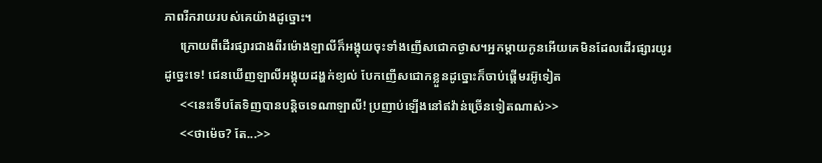ភាពរីករាយរបស់គេយ៉ាងដូច្នោះ។
     ក្រោយពីដើរផ្សារជាងពីរម៉ោងឡាលីក៏អង្គុយចុះទាំងញើសជោកថ្ងាស។អ្នកម្ដាយកូនអើយគេមិនដែលដើរផ្សារយូរដូច្នេះទេ! ជេនឃើញឡាលីអង្គុយដង្ហក់ខ្យល់ បែកញើសជោកខ្លួនដូច្នោះក៏ចាប់ផ្ដើមរអ៊ូទៀត
     <<នេះទើបតែទិញបានបន្តិចទេណាឡាលី! ប្រញាប់ឡើងនៅឥវ៉ាន់ច្រើនទៀតណាស់>>
     <<ថាម៉េច? តែ...>>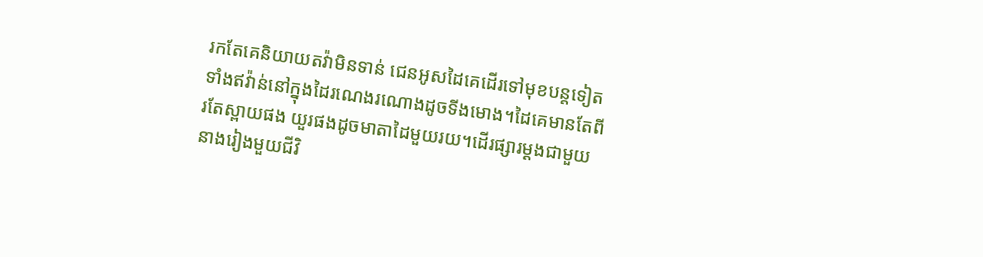រកតែគេនិយាយតវ៉ាមិនទាន់ ជេនអូសដៃគេដើរទៅមុខបន្តទៀតទាំងឥវ៉ាន់នៅក្នុងដៃរណេងរណោងដូចទីងមោង។ដៃគេមានតែពីរតែស្ពាយផង យួរផងដូចមាតាដៃមួយរយ។ដើរផ្សារម្ដងជាមួយនាងរៀងមួយជីវិ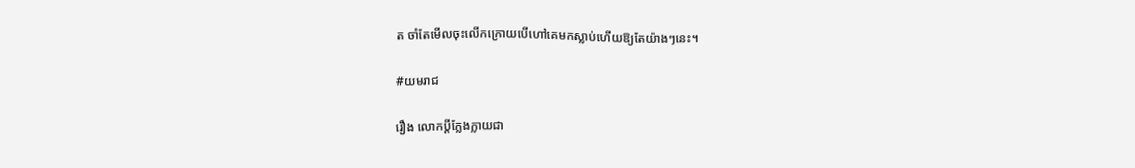ត ចាំតែមើលចុះលើកក្រោយបើហៅគេមកស្លាប់ហើយឱ្យតែយ៉ាងៗនេះ។

#យមរាជ

រឿង លោកប្ដីក្លែងក្លាយជា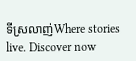ទីស្រលាញ់Where stories live. Discover now